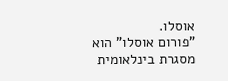אוסלו.
"פורום אוסלו" הוא מסגרת בינלאומית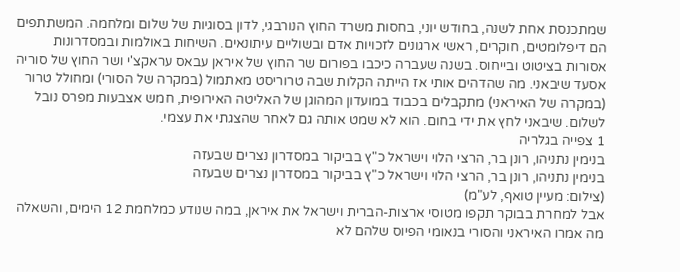שמתכנסת אחת לשנה, בחודש יוני, בחסות משרד החוץ הנורבגי, לדון בסוגיות של שלום ומלחמה. המשתתפים הם דיפלומטים, חוקרים, ראשי ארגונים לזכויות אדם ובשוליים עיתונאים. השיחות באולמות ובמסדרונות אסורות בציטוט ובייחוס. בשנה שעברה כיכבו בפורום שר החוץ של איראן עבאס עראקצ'י ושר החוץ של סוריה אסעד שיבאני. מה שהדהים אותי אז הייתה הקלות שבה טרוריסט מאתמול (במקרה של הסורי) ומחולל טרור (במקרה של האיראני) מתקבלים בכבוד במועדון המהוגן של האליטה האירופית, חמש אצבעות מפרס נובל לשלום. שיבאני לחץ את ידי בחום. הוא לא שמט אותה גם לאחר שהצגתי את עצמי.
1 צפייה בגלריה
בנימין נתניהו, רונן בר, הרצי הלוי וישראל כ"ץ בביקור במסדרון נצרים שבעזה
בנימין נתניהו, רונן בר, הרצי הלוי וישראל כ"ץ בביקור במסדרון נצרים שבעזה
(צילום: מעיין טואף, לע"מ)
אבל למחרת בבוקר תקפו מטוסי ארצות-הברית וישראל את איראן, במה שנודע כמלחמת 12 הימים, והשאלה מה אמרו האיראני והסורי בנאומי הפיוס שלהם לא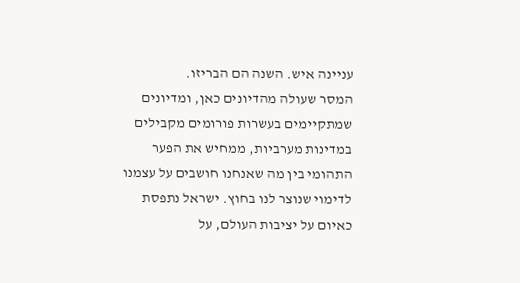עניינה איש. השנה הם הבריזו.
המסר שעולה מהדיונים כאן, ומדיונים שמתקיימים בעשרות פורומים מקבילים במדינות מערביות, ממחיש את הפער התהומי בין מה שאנחנו חושבים על עצמנו לדימוי שנוצר לנו בחוץ. ישראל נתפסת כאיום על יציבות העולם, על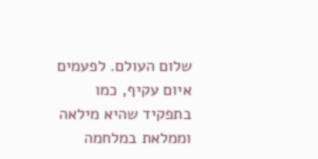שלום העולם. לפעמים איום עקיף, כמו בתפקיד שהיא מילאה וממלאת במלחמה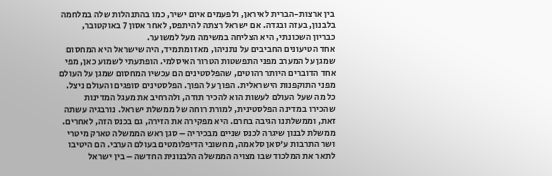בין ארצות-הברית לאיראן, ולפעמים איום ישיר, כמו בהתנהלות שלה במלחמה בלבנון, בעזה ובגדה. אם ישראל רצתה להיתפס, לאחר אסון 7 באוקטובר, כבריון השכונתי, היא הצליחה במשימה מעל למשוער.
אחד הטיעונים החביבים על נתניהו, מאז ומתמיד, היה שישראל היא המחסום שמגן על המערב מפני התפשטות הטרור האיסלמי. הופתעתי לשמוע כאן, מפי אחד הדוברים היותר רהוטים, שהפלסטינים הם עכשיו המחסום שמגן על העולם מפני התוקפנות הישראלית. הפוך על הפוך. הפלסטינים סופגים והעולם ניצל. כל מה שעל העולם לעשות הוא להכיר תודה, ולהרחיב את מעגל המדינות שהכירו במדינה הפלסטינית, למורת רוחה של ממשלת ישראל. נורבגיה עשתה זאת, וממשלתנו הגיבה בחרם. היא מפקירה את הזירה, גם בכנס הזה, לאחרים.
ממשלת לבנון שיגרה לכנס שניים מבכיריה – סגן ראש הממשלה טארק מיטרי ושר התרבות ע'סאן סלאמה, מחשובי הדיפלומטים בעולם הערבי. הם היטיבו לתאר את המלכוד שבו מצויה הממשלה הלבנונית החדשה – בין ישראל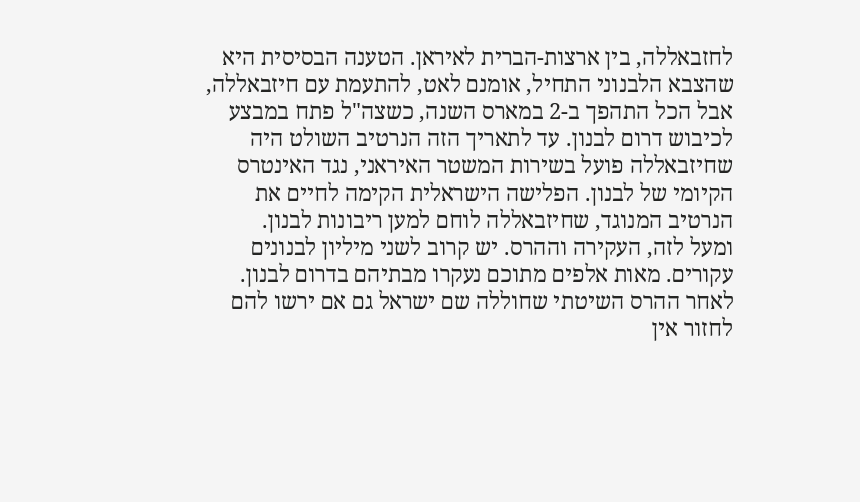לחזבאללה, בין ארצות-הברית לאיראן. הטענה הבסיסית היא שהצבא הלבנוני התחיל, אומנם לאט, להתעמת עם חיזבאללה, אבל הכל התהפך ב-2 במארס השנה, כשצה"ל פתח במבצע לכיבוש דרום לבנון. עד לתאריך הזה הנרטיב השולט היה שחיזבאללה פועל בשירות המשטר האיראני, נגד האינטרס הקיומי של לבנון. הפלישה הישראלית הקימה לחיים את הנרטיב המנוגד, שחיזבאללה לוחם למען ריבונות לבנון.
ומעל לזה, העקירה וההרס. יש קרוב לשני מיליון לבנונים עקורים. מאות אלפים מתוכם נעקרו מבתיהם בדרום לבנון. לאחר ההרס השיטתי שחוללה שם ישראל גם אם ירשו להם לחזור אין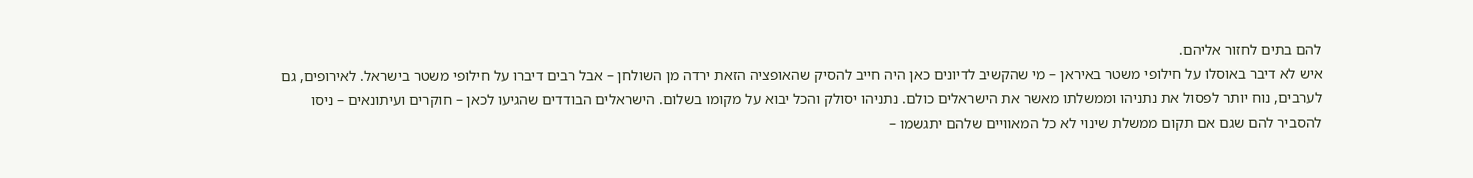להם בתים לחזור אליהם.
איש לא דיבר באוסלו על חילופי משטר באיראן – מי שהקשיב לדיונים כאן היה חייב להסיק שהאופציה הזאת ירדה מן השולחן – אבל רבים דיברו על חילופי משטר בישראל. לאירופים, גם לערבים, נוח יותר לפסול את נתניהו וממשלתו מאשר את הישראלים כולם. נתניהו יסולק והכל יבוא על מקומו בשלום. הישראלים הבודדים שהגיעו לכאן – חוקרים ועיתונאים – ניסו להסביר להם שגם אם תקום ממשלת שינוי לא כל המאוויים שלהם יתגשמו –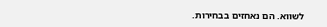לשווא. הם נאחזים בבחירות.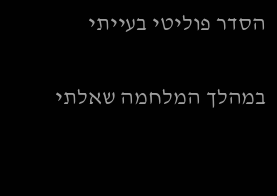הסדר פוליטי בעייתי

במהלך המלחמה שאלתי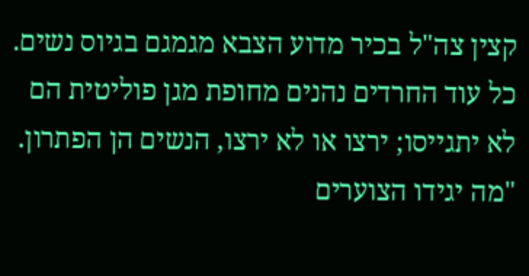קצין צה"ל בכיר מדוע הצבא מגמגם בגיוס נשים. כל עוד החרדים נהנים מחופת מגן פוליטית הם לא יתגייסו; ירצו או לא ירצו, הנשים הן הפתרון.
"מה יגידו הצוערים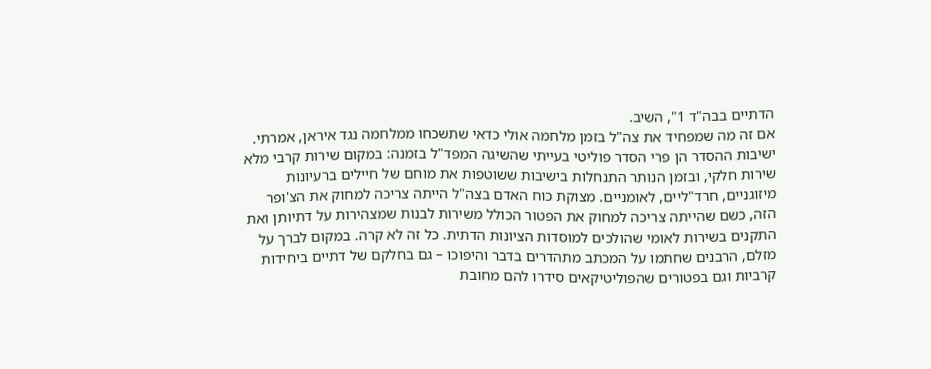הדתיים בבה"ד 1", השיב.
אם זה מה שמפחיד את צה"ל בזמן מלחמה אולי כדאי שתשכחו ממלחמה נגד איראן, אמרתי.
ישיבות ההסדר הן פרי הסדר פוליטי בעייתי שהשיגה המפד"ל בזמנה: במקום שירות קרבי מלא שירות חלקי, ובזמן הנותר התנחלות בישיבות ששוטפות את מוחם של חיילים ברעיונות מיזוגניים, חרד"ליים, לאומניים. מצוקת כוח האדם בצה"ל הייתה צריכה למחוק את הצ'ופר הזה, כשם שהייתה צריכה למחוק את הפטור הכולל משירות לבנות שמצהירות על דתיותן ואת התקנים בשירות לאומי שהולכים למוסדות הציונות הדתית. כל זה לא קרה. במקום לברך על מזלם, הרבנים שחתמו על המכתב מתהדרים בדבר והיפוכו – גם בחלקם של דתיים ביחידות קרביות וגם בפטורים שהפוליטיקאים סידרו להם מחובת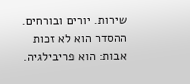שירות. יורים ובורחים.
ההסדר הוא לא זכות אבות: הוא פריבילגיה.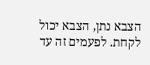הצבא נתן, הצבא יכול לקחת. לפעמים זה עד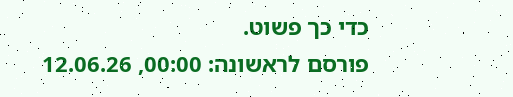כדי כך פשוט.
פורסם לראשונה: 00:00, 12.06.26